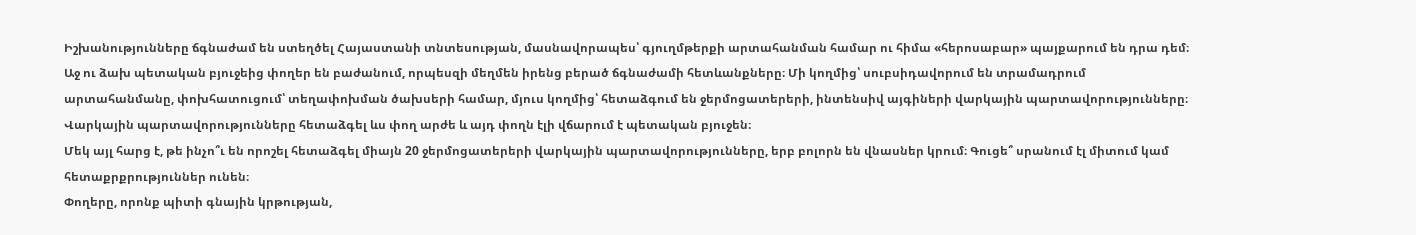Իշխանությունները ճգնաժամ են ստեղծել Հայաստանի տնտեսության, մասնավորապես՝ գյուղմթերքի արտահանման համար ու հիմա «հերոսաբար» պայքարում են դրա դեմ։ Աջ ու ձախ պետական բյուջեից փողեր են բաժանում, որպեսզի մեղմեն իրենց բերած ճգնաժամի հետևանքները։ Մի կողմից՝ սուբսիդավորում են տրամադրում արտահանմանը, փոխհատուցում՝ տեղափոխման ծախսերի համար, մյուս կողմից՝ հետաձգում են ջերմոցատերերի, ինտենսիվ այգիների վարկային պարտավորությունները։
Վարկային պարտավորությունները հետաձգել ևս փող արժե և այդ փողն էլի վճարում է պետական բյուջեն։
Մեկ այլ հարց է, թե ինչո՞ւ են որոշել հետաձգել միայն 20 ջերմոցատերերի վարկային պարտավորությունները, երբ բոլորն են վնասներ կրում։ Գուցե՞ սրանում էլ միտում կամ հետաքրքրություններ ունեն։
Փողերը, որոնք պիտի գնային կրթության,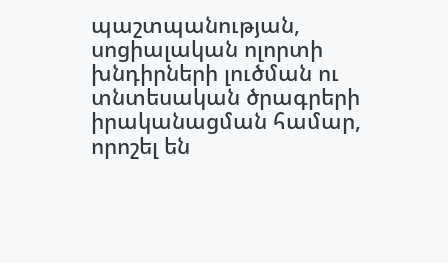պաշտպանության, սոցիալական ոլորտի խնդիրների լուծման ու տնտեսական ծրագրերի իրականացման համար, որոշել են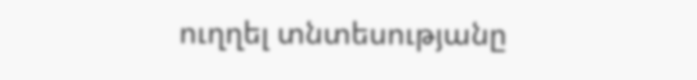ուղղել տնտեսությանը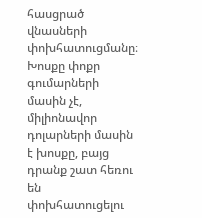հասցրած վնասների փոխհատուցմանը։ Խոսքը փոքր գումարների մասին չէ, միլիոնավոր դոլարների մասին է խոսքը, բայց դրանք շատ հեռու են փոխհատուցելու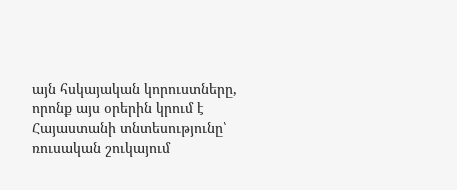այն հսկայական կորուստները, որոնք այս օրերին կրում է Հայաստանի տնտեսությունը՝ ռուսական շուկայում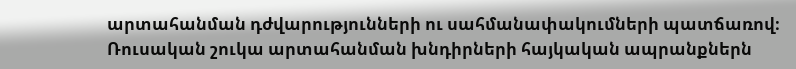արտահանման դժվարությունների ու սահմանափակումների պատճառով։
Ռուսական շուկա արտահանման խնդիրների հայկական ապրանքներն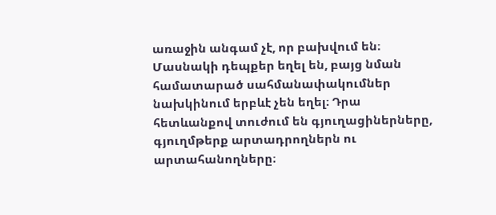առաջին անգամ չէ, որ բախվում են։ Մասնակի դեպքեր եղել են, բայց նման համատարած սահմանափակումներ նախկինում երբևէ չեն եղել։ Դրա հետևանքով տուժում են գյուղացիներները, գյուղմթերք արտադրողներն ու արտահանողները։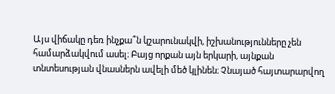Այս վիճակը դեռ ինչքա՞ն կշարունակվի, իշխանությունները չեն համարձակվում ասել։ Բայց որքան այն երկարի, այնքան տնտեսության վնասներն ավելի մեծ կլինեն։ Չնայած հայտարարվող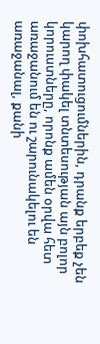փոխհատուցումներին, դրանք երբեք չեն կարող փակել տնտեսության այն բոլոր կորուստները, որոնք ամեն օրվա հետ առաջանում են ու շարունակելու են առաջանալ, քանի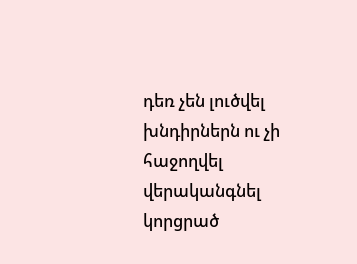դեռ չեն լուծվել խնդիրներն ու չի հաջողվել վերականգնել կորցրած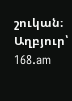շուկան։
Աղբյուր՝ 168.am